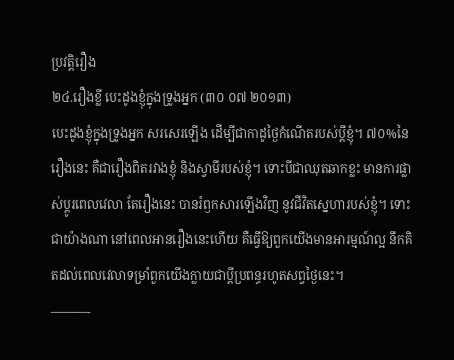ប្រវត្តិរឿង
២៤.រឿងខ្លី បេះដូងខ្ញុំក្នុងទ្រូងអ្នក (៣០ ០៧ ២០១៣)
បេះដូងខ្ញុំក្នុងទ្រូងអ្នក សរសេរឡើង ដើម្បីជាកាដូថ្ងៃកំណើតរបស់ប្តីខ្ញុំ។ ៧០%នៃរឿងនេះ គឺជារឿងពិតរវាងខ្ញុំ និងស្វាមីរបស់ខ្ញុំ។ ទោះបីជាឈុតឆាកខ្លះ មានការផ្លាស់ប្តូរពេលវេលា តែរឿងនេះ បានរំឭកសារឡើងវិញ នូវជីវិតស្នេហារបស់ខ្ញុំ។ ទោះជាយ៉ាងណា នៅពេលអានរឿងនេះហើយ គឺធ្វើឱ្យពួកយើងមានអារម្មណ៍ល្អ នឹកគិតដល់ពេលវេលាទម្រាំពួកយើងក្លាយជាប្តីប្រពន្ធរហូតសព្វថ្ងៃនេះ។
———-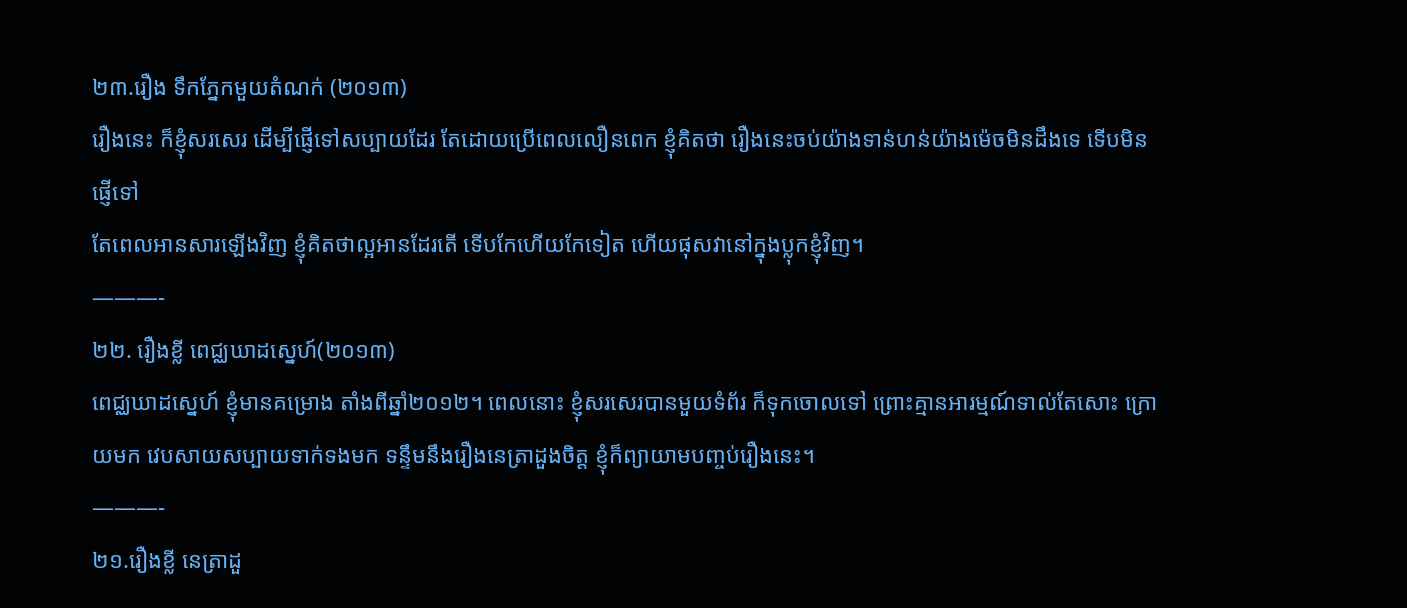២៣.រឿង ទឹកភ្នែកមួយតំណក់ (២០១៣)
រឿងនេះ ក៏ខ្ញុំសរសេរ ដើម្បីផ្ញើទៅសប្បាយដែរ តែដោយប្រើពេលលឿនពេក ខ្ញុំគិតថា រឿងនេះចប់យ៉ាងទាន់ហន់យ៉ាងម៉េចមិនដឹងទេ ទើបមិនផ្ញើទៅ
តែពេលអានសារឡើងវិញ ខ្ញុំគិតថាល្អអានដែរតើ ទើបកែហើយកែទៀត ហើយផុសវានៅក្នុងប្លុកខ្ញុំវិញ។
———-
២២. រឿងខ្លី ពេជ្ឈឃាដស្នេហ៍(២០១៣)
ពេជ្ឈឃាដស្នេហ៍ ខ្ញុំមានគម្រោង តាំងពីឆ្នាំ២០១២។ ពេលនោះ ខ្ញុំសរសេរបានមួយទំព័រ ក៏ទុកចោលទៅ ព្រោះគ្មានអារម្មណ៍ទាល់តែសោះ ក្រោយមក វេបសាយសប្បាយទាក់ទងមក ទន្ទឹមនឹងរឿងនេត្រាដួងចិត្ត ខ្ញុំក៏ព្យាយាមបញ្ចប់រឿងនេះ។
———-
២១.រឿងខ្លី នេត្រាដួ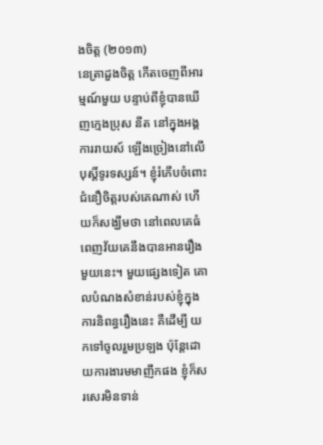ងចិត្ត (២០១៣)
នេត្រាដួងចិត្ត កើតចេញពីអារម្មណ៍មួយ បន្ទាប់ពីខ្ញុំបានឃើញក្មេងប្រុស នីត នៅក្នុងអង្គការរាយស៍ ឡើងច្រៀងនៅលើបុស្តិ៍ទូរទស្សន៍។ ខ្ញុំរំភើបចំពោះជំនឿចិត្តរបស់គេណាស់ ហើយក៏សង្ឃឹមថា នៅពេលគេធំពេញវ័យគេនឹងបានអានរឿងមួយនេះ។ មួយផ្សេងទៀត គោលបំណងសំខាន់របស់ខ្ញុំក្នុងការនិពន្ធរឿងនេះ គឺដើម្បី យកទៅចូលរួមប្រឡង ប៉ុន្តែដោយការងារមមាញឹកផង ខ្ញុំក៏សរសេរមិនទាន់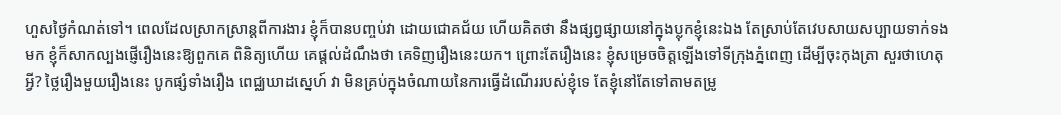ហួសថ្ងៃកំណត់ទៅ។ ពេលដែលស្រាកស្រាន្តពីការងារ ខ្ញុំក៏បានបញ្ចប់វា ដោយជោគជ័យ ហើយគិតថា នឹងផ្សព្វផ្សាយនៅក្នុងប្លុកខ្ញុំនេះឯង តែស្រាប់តែវេបសាយសប្បាយទាក់ទងមក ខ្ញុំក៏សាកល្បងផ្ញើរឿងនេះឱ្យពួកគេ ពិនិត្យហើយ គេផ្តល់ដំណឹងថា គេទិញរឿងនេះយក។ ព្រោះតែរឿងនេះ ខ្ញុំសម្រេចចិត្តឡើងទៅទីក្រុងភ្នំពេញ ដើម្បីចុះកុងត្រា សួរថាហេតុអ្វី? ថ្លៃរឿងមួយរឿងនេះ បូកផ្សំទាំងរឿង ពេជ្ឈឃាដស្នេហ៍ វា មិនគ្រប់ក្នុងចំណាយនៃការធ្វើដំណើររបស់ខ្ញុំទេ តែខ្ញុំនៅតែទៅតាមតម្រូ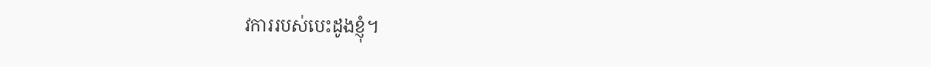វការរបស់បេះដូងខ្ញុំ។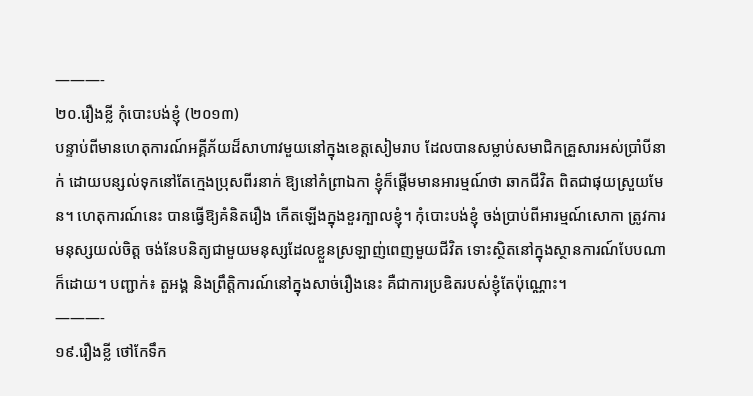———-
២០.រឿងខ្លី កុំបោះបង់ខ្ញុំ (២០១៣)
បន្ទាប់ពីមានហេតុការណ៍អគ្គីភ័យដ៏សាហាវមួយនៅក្នុងខេត្តសៀមរាប ដែលបានសម្លាប់សមាជិកគ្រួសារអស់ប្រាំបីនាក់ ដោយបន្សល់ទុកនៅតែក្មេងប្រុសពីរនាក់ ឱ្យនៅកំព្រាឯកា ខ្ញុំក៏ផ្តើមមានអារម្មណ៍ថា ឆាកជីវិត ពិតជាផុយស្រួយមែន។ ហេតុការណ៍នេះ បានធ្វើឱ្យគំនិតរឿង កើតឡើងក្នុងខួរក្បាលខ្ញុំ។ កុំបោះបង់ខ្ញុំ ចង់ប្រាប់ពីអារម្មណ៍សោកា ត្រូវការមនុស្សយល់ចិត្ត ចង់នែបនិត្យជាមួយមនុស្សដែលខ្លួនស្រឡាញ់ពេញមួយជីវិត ទោះស្ថិតនៅក្នុងស្ថានការណ៍បែបណាក៏ដោយ។ បញ្ជាក់៖ តួអង្គ និងព្រឹត្តិការណ៍នៅក្នុងសាច់រឿងនេះ គឺជាការប្រឌិតរបស់ខ្ញុំតែប៉ុណ្ណោះ។
———-
១៩.រឿងខ្លី ថៅកែទឹក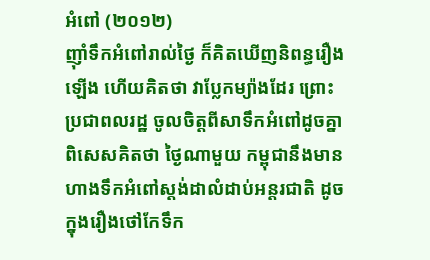អំពៅ (២០១២)
ញ៉ាំទឹកអំពៅរាល់ថ្ងៃ ក៏គិតឃើញនិពន្ធរឿងឡើង ហើយគិតថា វាប្លែកម្យ៉ាងដែរ ព្រោះប្រជាពលរដ្ឋ ចូលចិត្តពីសាទឹកអំពៅដូចគ្នា ពិសេសគិតថា ថ្ងៃណាមួយ កម្ពុជានឹងមានហាងទឹកអំពៅស្តង់ដាលំដាប់អន្តរជាតិ ដូចក្នុងរឿងថៅកែទឹក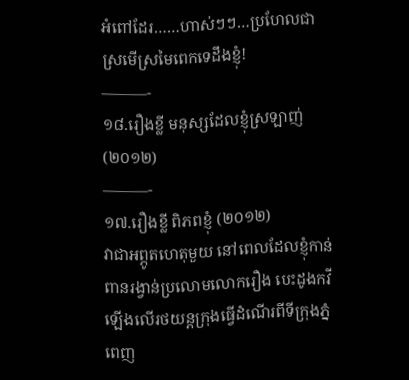អំពៅដែរ……ហាស់ៗៗ…ប្រហែលជាស្រមើស្រមៃពេកទេដឹងខ្ញុំ!
———-
១៨.រឿងខ្លី មនុស្សដែលខ្ញុំស្រឡាញ់ (២០១២)
———-
១៧.រឿងខ្លី ពិភពខ្ញុំ (២០១២)
វាជាអព្ភូតហេតុមួយ នៅពេលដែលខ្ញុំកាន់ពានរង្វាន់ប្រលោមលោករឿង បេះដូងកវី ឡើងលើរថយន្តក្រុងធ្វើដំណើរពីទីក្រុងភ្នំពេញ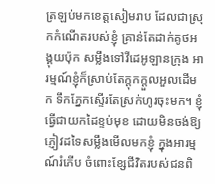ត្រឡប់មកខេត្តសៀមរាប ដែលជាស្រុកកំណើតរបស់ខ្ញុំ គ្រាន់តែដាក់គូថអង្គុយប៉ុក សម្លឹងទៅវីដេអូឡានក្រុង អារម្មណ៍ខ្ញុំក៏ស្រាប់តែក្តុកក្តួលអួលដើមក ទឹកភ្នែកស្ទើរតែស្រក់ហូរចុះមក។ ខ្ញុំធ្វើជាយកដៃខ្ទប់មុខ ដោយមិនចង់ឱ្យភ្ញៀវដទៃសម្លឹងមើលមកខ្ញុំ ក្នុងអារម្មណ៍រំភើប ចំពោះខ្សែជីវិតរបស់ជនពិ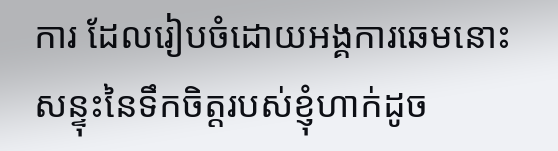ការ ដែលរៀបចំដោយអង្គការឆេមនោះ សន្ទុះនៃទឹកចិត្តរបស់ខ្ញុំហាក់ដូច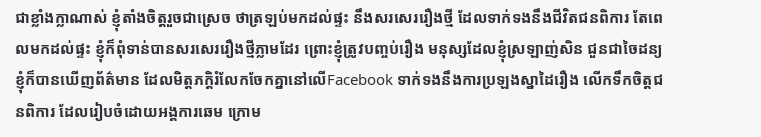ជាខ្លាំងក្លាណាស់ ខ្ញុំតាំងចិត្តរួចជាស្រេច ថាត្រឡប់មកដល់ផ្ទះ នឹងសរសេររឿងថ្មី ដែលទាក់ទងនឹងជីវិតជនពិការ តែពេលមកដល់ផ្ទះ ខ្ញុំក៏ពុំទាន់បានសរសេររឿងថ្មីភ្លាមដែរ ព្រោះខ្ញុំត្រូវបញ្ចប់រឿង មនុស្សដែលខ្ញុំស្រឡាញ់សិន ជួនជាចៃដន្យ ខ្ញុំក៏បានឃើញព័ត៌មាន ដែលមិត្តភក្តិរំលែកចែកគ្នានៅលើFacebook ទាក់ទងនឹងការប្រឡងស្នាដៃរឿង លើកទឹកចិត្តជនពិការ ដែលរៀបចំដោយអង្គការឆេម ក្រោម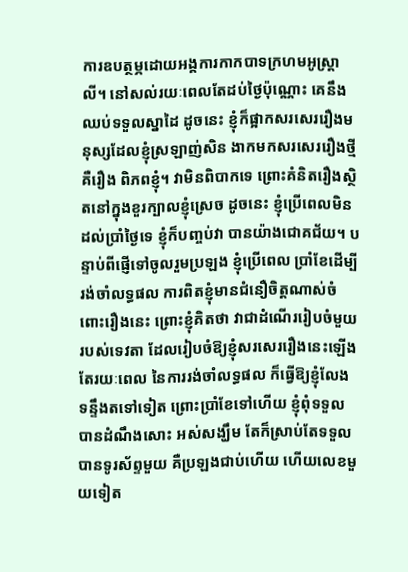ការឧបត្ថម្ភដោយអង្គការកាកបាទក្រហមអូស្រ្តាលី។ នៅសល់រយៈពេលតែដប់ថ្ងៃប៉ុណ្ណោះ គេនឹងឈប់ទទួលស្នាដៃ ដូចនេះ ខ្ញុំក៏ផ្អាកសរសេររឿងមនុស្សដែលខ្ញុំស្រឡាញ់សិន ងាកមកសរសេររឿងថ្មី គឺរឿង ពិភពខ្ញុំ។ វាមិនពិបាកទេ ព្រោះគំនិតរឿងស្ថិតនៅក្នុងខួរក្បាលខ្ញុំស្រេច ដូចនេះ ខ្ញុំប្រើពេលមិនដល់ប្រាំថ្ងៃទេ ខ្ញុំក៏បញ្ចប់វា បានយ៉ាងជោគជ័យ។ បន្ទាប់ពីផ្ញើទៅចូលរួមប្រឡង ខ្ញុំប្រើពេល ប្រាំខែដើម្បីរង់ចាំលទ្ធផល ការពិតខ្ញុំមានជំនឿចិត្តណាស់ចំពោះរឿងនេះ ព្រោះខ្ញុំគិតថា វាជាដំណើររៀបចំមួយរបស់ទេវតា ដែលរៀបចំឱ្យខ្ញុំសរសេររឿងនេះឡើង តែរយៈពេល នៃការរង់ចាំលទ្ធផល ក៏ធ្វើឱ្យខ្ញុំលែងទន្ទឹងតទៅទៀត ព្រោះប្រាំខែទៅហើយ ខ្ញុំពុំទទួលបានដំណឹងសោះ អស់សង្ឃឹម តែក៏ស្រាប់តែទទួលបានទូរស័ព្ទមួយ គឺប្រឡងជាប់ហើយ ហើយលេខមួយទៀត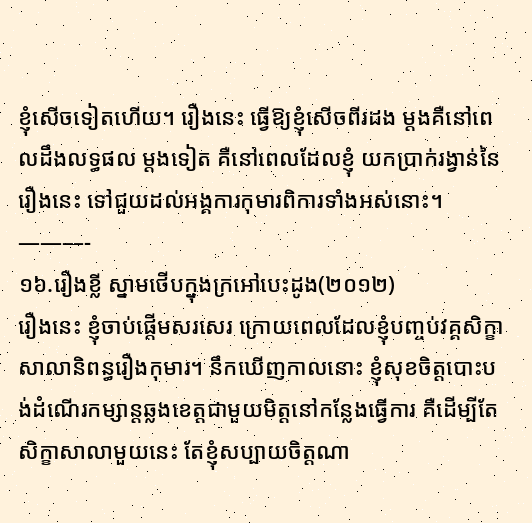ខ្ញុំសើចទៀតហើយ។ រឿងនេះ ធ្វើឱ្យខ្ញុំសើចពីរដង ម្តងគឺនៅពេលដឹងលទ្ធផល ម្តងទៀត គឺនៅពេលដែលខ្ញុំ យកប្រាក់រង្វាន់នៃរឿងនេះ ទៅជួយដល់អង្គការកុមារពិការទាំងអស់នោះ។
———-
១៦.រឿងខ្លី ស្នាមថើបក្នុងក្រអៅបេះដូង(២០១២)
រឿងនេះ ខ្ញុំចាប់ផ្តើមសរសេរ ក្រោយពេលដែលខ្ញុំបញ្ចប់វគ្គសិក្ខាសាលានិពន្ធរឿងកុមារ។ នឹកឃើញកាលនោះ ខ្ញុំសុខចិត្តបោះបង់ដំណើរកម្សាន្តឆ្លងខេត្តជាមួយមិត្តនៅកន្លែងធ្វើការ គឺដើម្បីតែសិក្ខាសាលាមួយនេះ តែខ្ញុំសប្បាយចិត្តណា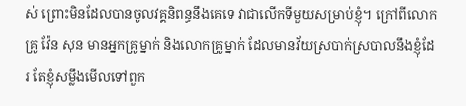ស់ ព្រោះមិនដែលបានចូលវគ្គនិពន្ធនឹងគេទេ វាជាលើកទីមួយសម្រាប់ខ្ញុំ។ ក្រៅពីលោកគ្រូ វ៉ែន សុន មានអ្នកគ្រូម្នាក់ និងលោកគ្រូម្នាក់ ដែលមានវ័យស្របាក់ស្របាលនឹងខ្ញុំដែរ តែខ្ញុំសម្លឹងមើលទៅពួក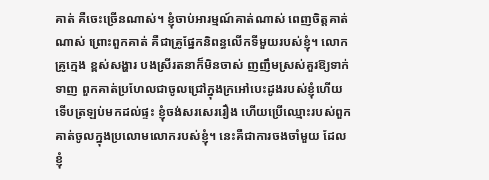គាត់ គឺចេះច្រើនណាស់។ ខ្ញុំចាប់អារម្មណ៍គាត់ណាស់ ពេញចិត្តគាត់ណាស់ ព្រោះពួកគាត់ គឺជាគ្រូផ្នែកនិពន្ធលើកទីមួយរបស់ខ្ញុំ។ លោកគ្រូក្មេង ខ្ពស់សង្ហារ បងស្រីរតនាក៏មិនចាស់ ញញឹមស្រស់គួរឱ្យទាក់ទាញ ពួកគាត់ប្រហែលជាចូលជ្រៅក្នុងក្រអៅបេះដូងរបស់ខ្ញុំហើយ ទើបត្រឡប់មកដល់ផ្ទះ ខ្ញុំចង់សរសេររឿង ហើយប្រើឈ្មោះរបស់ពួកគាត់ចូលក្នុងប្រលោមលោករបស់ខ្ញុំ។ នេះគឺជាការចងចាំមួយ ដែលខ្ញុំ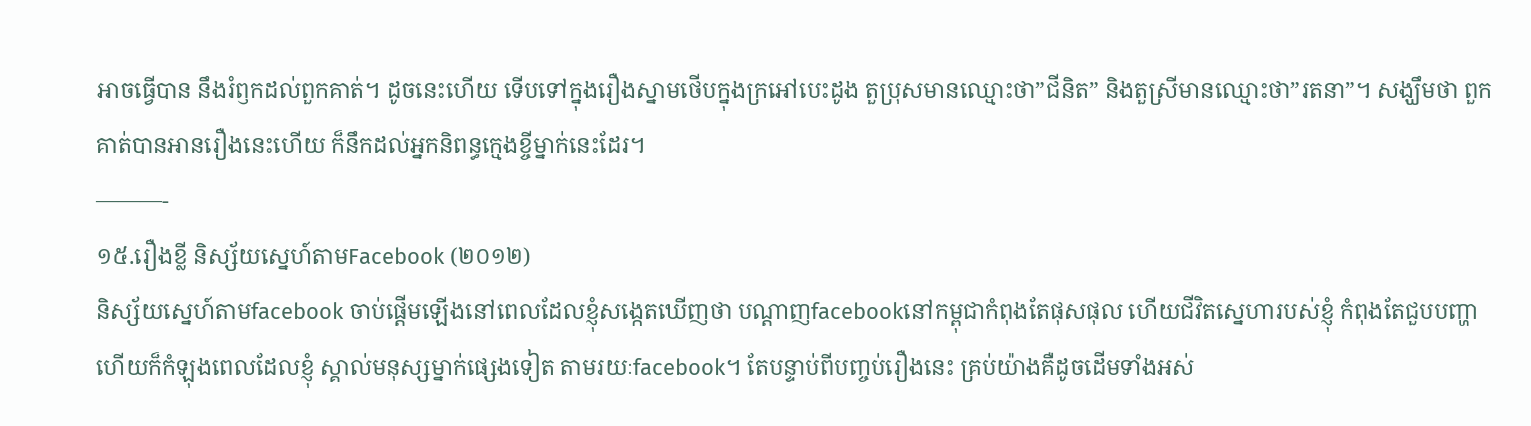អាចធ្វើបាន នឹងរំឭកដល់ពួកគាត់។ ដូចនេះហើយ ទើបទៅក្នុងរឿងស្នាមថើបក្នុងក្រអៅបេះដូង តួប្រុសមានឈ្មោះថា”ជីនិត” និងតួស្រីមានឈ្មោះថា”រតនា”។ សង្ឃឹមថា ពួកគាត់បានអានរឿងនេះហើយ ក៏នឹកដល់អ្នកនិពន្ធក្មេងខ្ចីម្នាក់នេះដែរ។
———-
១៥.រឿងខ្លី និស្ស័យស្នេហ៍តាមFacebook (២០១២)
និស្ស័យស្នេហ៍តាមfacebook ចាប់ផ្តើមឡើងនៅពេលដែលខ្ញុំសង្កេតឃើញថា បណ្តាញfacebookនៅកម្ពុជាកំពុងតែផុសផុល ហើយជីវិតស្នេហារបស់ខ្ញុំ កំពុងតែជួបបញ្ហា ហើយក៏កំឡុងពេលដែលខ្ញុំ ស្គាល់មនុស្សម្នាក់ផ្សេងទៀត តាមរយៈfacebook។ តែបន្ទាប់ពីបញ្ចប់រឿងនេះ គ្រប់យ៉ាងគឺដូចដើមទាំងអស់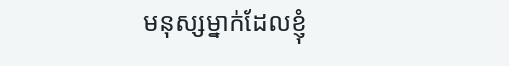មនុស្សម្នាក់ដែលខ្ញុំ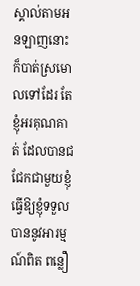ស្គាល់តាមអនឡាញនោះ ក៏បាត់ស្រមោលទៅដែរ តែខ្ញុំអរគុណគាត់ ដែលបានជជែកជាមួយខ្ញុំ ធ្វើឱ្យខ្ញុំទទួលបាននូវអារម្មណ៍ពិត ពន្លឿ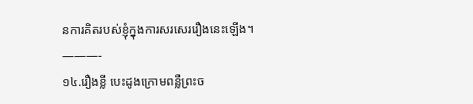នការគិតរបស់ខ្ញុំក្នុងការសរសេររឿងនេះឡើង។
———-
១៤.រឿងខ្លី បេះដូងក្រោមពន្លឺព្រះច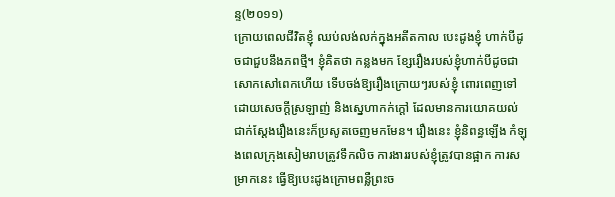ន្ទ(២០១១)
ក្រោយពេលជីវិតខ្ញុំ ឈប់លង់លក់ក្នុងអតីតកាល បេះដូងខ្ញុំ ហាក់បីដូចជាជួបនឹងភពថ្មី។ ខ្ញុំគិតថា កន្លងមក ខ្សែរឿងរបស់ខ្ញុំហាក់បីដូចជាសោកសៅពេកហើយ ទើបចង់ឱ្យរឿងក្រោយៗរបស់ខ្ញុំ ពោរពេញទៅដោយសេចក្តីស្រឡាញ់ និងស្នេហាកក់ក្តៅ ដែលមានការយោគយល់ ជាក់ស្តែងរឿងនេះក៏ប្រសូតចេញមកមែន។ រឿងនេះ ខ្ញុំនិពន្ធឡើង កំឡុងពេលក្រុងសៀមរាបត្រូវទឹកលិច ការងាររបស់ខ្ញុំត្រូវបានផ្អាក ការសម្រាកនេះ ធ្វើឱ្យបេះដូងក្រោមពន្លឺព្រះច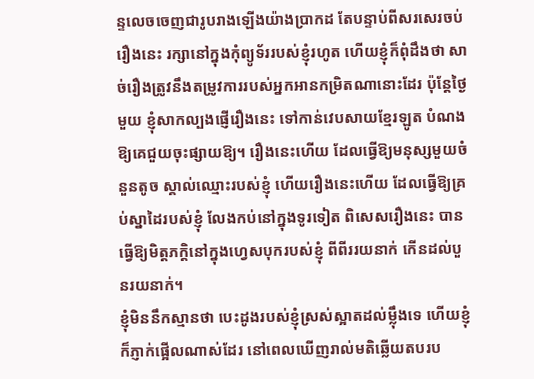ន្ទលេចចេញជារូបរាងឡើងយ៉ាងប្រាកដ តែបន្ទាប់ពីសរសេរចប់ រឿងនេះ រក្សានៅក្នុងកុំព្យូទ័ររបស់ខ្ញុំរហូត ហើយខ្ញុំក៏ពុំដឹងថា សាច់រឿងត្រូវនឹងតម្រូវការរបស់អ្នកអានកម្រិតណានោះដែរ ប៉ុន្តែថ្ងៃមួយ ខ្ញុំសាកល្បងផ្ញើរឿងនេះ ទៅកាន់វេបសាយខ្មែរឡូត បំណងឱ្យគេជួយចុះផ្សាយឱ្យ។ រឿងនេះហើយ ដែលធ្វើឱ្យមនុស្សមួយចំនួនតូច ស្គាល់ឈ្មោះរបស់ខ្ញុំ ហើយរឿងនេះហើយ ដែលធ្វើឱ្យគ្រប់ស្នាដៃរបស់ខ្ញុំ លែងកប់នៅក្នុងទូរទៀត ពិសេសរឿងនេះ បានធ្វើឱ្យមិត្តភក្តិនៅក្នុងហ្វេសបុករបស់ខ្ញុំ ពីពីររយនាក់ កើនដល់បួនរយនាក់។
ខ្ញុំមិននឹកស្មានថា បេះដូងរបស់ខ្ញុំស្រស់ស្អាតដល់ម្ល៉ឹងទេ ហើយខ្ញុំក៏ភ្ញាក់ផ្អើលណាស់ដែរ នៅពេលឃើញរាល់មតិឆ្លើយតបរប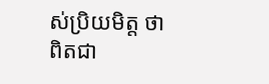ស់ប្រិយមិត្ត ថាពិតជា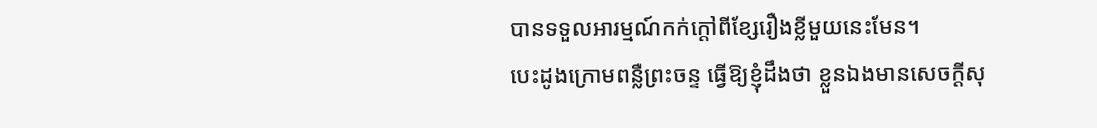បានទទួលអារម្មណ៍កក់ក្តៅពីខ្សែរឿងខ្លីមួយនេះមែន។
បេះដូងក្រោមពន្លឺព្រះចន្ទ ធ្វើឱ្យខ្ញុំដឹងថា ខ្លួនឯងមានសេចក្តីសុ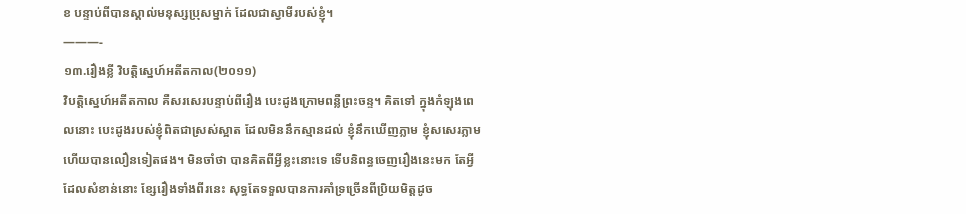ខ បន្ទាប់ពីបានស្គាល់មនុស្សប្រុសម្នាក់ ដែលជាស្វាមីរបស់ខ្ញុំ។
———-
១៣.រឿងខ្លី វិបត្តិស្នេហ៍អតីតកាល(២០១១)
វិបត្តិស្នេហ៍អតីតកាល គឺសរសេរបន្ទាប់ពីរឿង បេះដូងក្រោមពន្លឺព្រះចន្ទ។ គិតទៅ ក្នុងកំឡុងពេលនោះ បេះដូងរបស់ខ្ញុំពិតជាស្រស់ស្អាត ដែលមិននឹកស្មានដល់ ខ្ញុំនឹកឃើញភ្លាម ខ្ញុំសសេរភ្លាម ហើយបានលឿនទៀតផង។ មិនចាំថា បានគិតពីអ្វីខ្លះនោះទេ ទើបនិពន្ធចេញរឿងនេះមក តែអ្វីដែលសំខាន់នោះ ខ្សែរឿងទាំងពីរនេះ សុទ្ធតែទទួលបានការគាំទ្រច្រើនពីប្រិយមិត្តដូច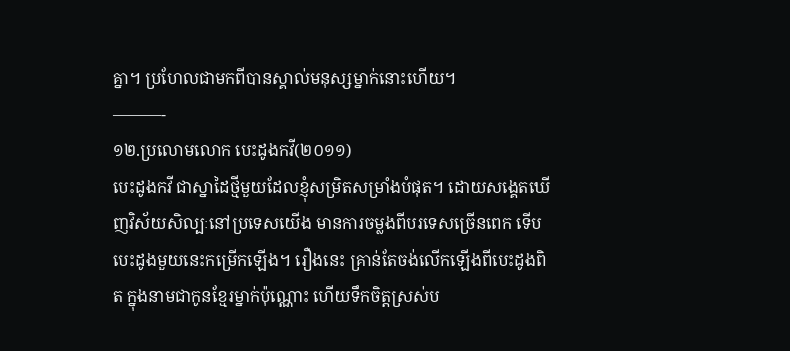គ្នា។ ប្រហែលជាមកពីបានស្គាល់មនុស្សម្នាក់នោះហើយ។
———-
១២.ប្រលោមលោក បេះដូងកវី(២០១១)
បេះដូងកវី ជាស្នាដៃថ្មីមួយដែលខ្ញុំសម្រិតសម្រាំងបំផុត។ ដោយសង្គេតឃើញវិស័យសិល្បៈនៅប្រទេសយើង មានការចម្លងពីបរទេសច្រើនពេក ទើបបេះដូងមួយនេះកម្រើកឡើង។ រឿងនេះ គ្រាន់តែចង់លើកឡើងពីបេះដូងពិត ក្នុងនាមជាកូនខ្មែរម្នាក់ប៉ុណ្ណោះ ហើយទឹកចិត្តស្រស់ប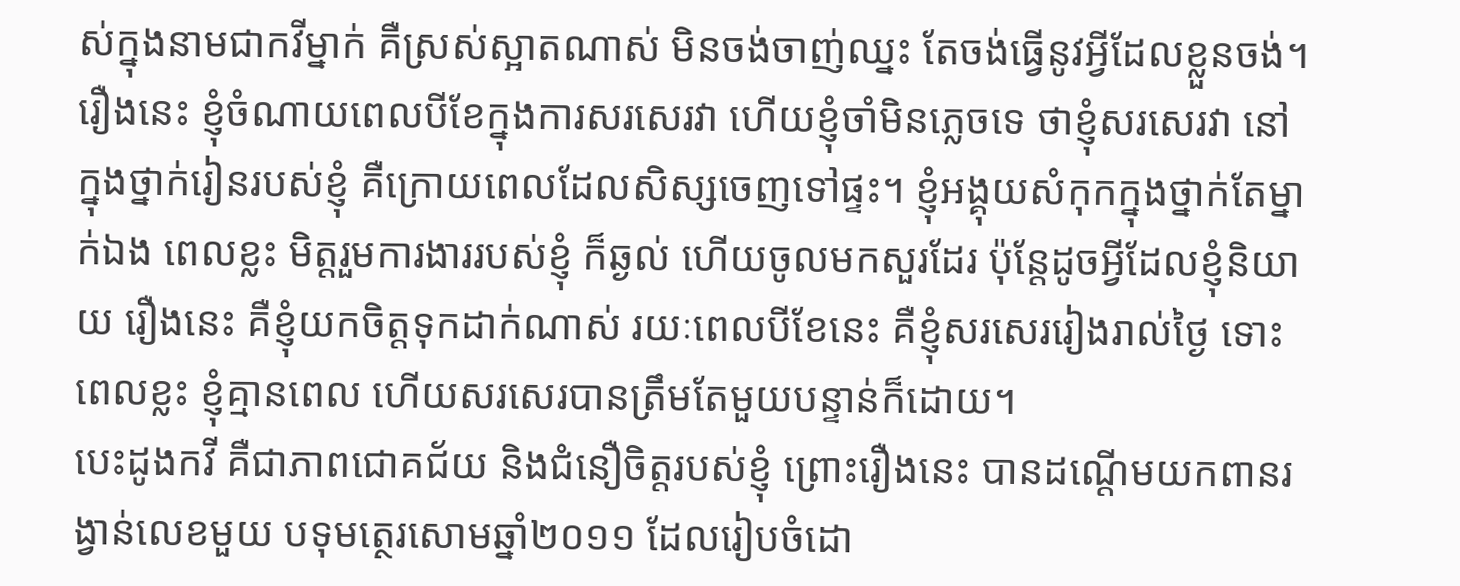ស់ក្នុងនាមជាកវីម្នាក់ គឺស្រស់ស្អាតណាស់ មិនចង់ចាញ់ឈ្នះ តែចង់ធ្វើនូវអ្វីដែលខ្លួនចង់។ រឿងនេះ ខ្ញុំចំណាយពេលបីខែក្នុងការសរសេរវា ហើយខ្ញុំចាំមិនភ្លេចទេ ថាខ្ញុំសរសេរវា នៅក្នុងថ្នាក់រៀនរបស់ខ្ញុំ គឺក្រោយពេលដែលសិស្សចេញទៅផ្ទះ។ ខ្ញុំអង្គុយសំកុកក្នុងថ្នាក់តែម្នាក់ឯង ពេលខ្លះ មិត្តរួមការងាររបស់ខ្ញុំ ក៏ឆ្ងល់ ហើយចូលមកសួរដែរ ប៉ុន្តែដូចអ្វីដែលខ្ញុំនិយាយ រឿងនេះ គឺខ្ញុំយកចិត្តទុកដាក់ណាស់ រយៈពេលបីខែនេះ គឺខ្ញុំសរសេររៀងរាល់ថ្ងៃ ទោះពេលខ្លះ ខ្ញុំគ្មានពេល ហើយសរសេរបានត្រឹមតែមួយបន្ទាន់ក៏ដោយ។
បេះដូងកវី គឺជាភាពជោគជ័យ និងជំនឿចិត្តរបស់ខ្ញុំ ព្រោះរឿងនេះ បានដណ្តើមយកពានរង្វាន់លេខមួយ បទុមត្ថេរសោមឆ្នាំ២០១១ ដែលរៀបចំដោ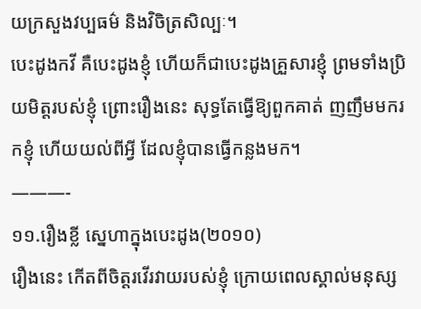យក្រសួងវប្បធម៌ និងវិចិត្រសិល្បៈ។
បេះដូងកវី គឺបេះដូងខ្ញុំ ហើយក៏ជាបេះដូងគ្រួសារខ្ញុំ ព្រមទាំងប្រិយមិត្តរបស់ខ្ញុំ ព្រោះរឿងនេះ សុទ្ធតែធ្វើឱ្យពួកគាត់ ញញឹមមករកខ្ញុំ ហើយយល់ពីអ្វី ដែលខ្ញុំបានធ្វើកន្លងមក។
———-
១១.រឿងខ្លី ស្នេហាក្នុងបេះដូង(២០១០)
រឿងនេះ កើតពីចិត្តរវើរវាយរបស់ខ្ញុំ ក្រោយពេលស្គាល់មនុស្ស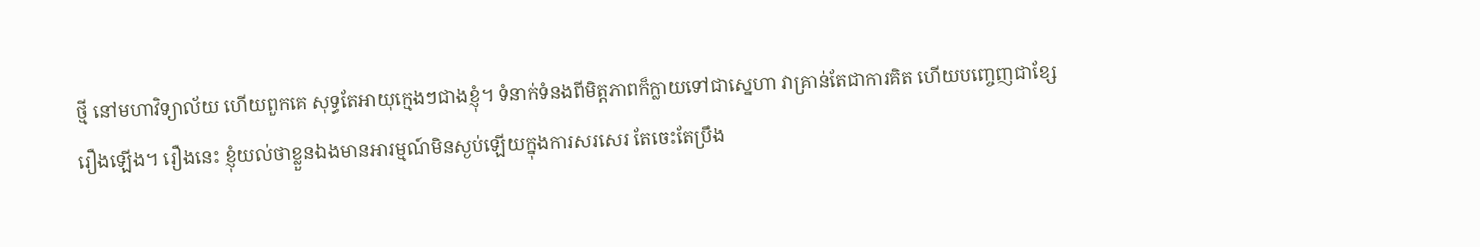ថ្មី នៅមហាវិទ្យាល័យ ហើយពួកគេ សុទ្ធតែអាយុក្មេងៗជាងខ្ញុំ។ ទំនាក់ទំនងពីមិត្តភាពក៏ក្លាយទៅជាស្នេហា វាគ្រាន់តែជាការគិត ហើយបញ្ចេញជាខ្សែរឿងឡើង។ រឿងនេះ ខ្ញុំយល់ថាខ្លួនឯងមានអារម្មណ៍មិនស្ងប់ឡើយក្នុងការសរសេរ តែចេះតែប្រឹង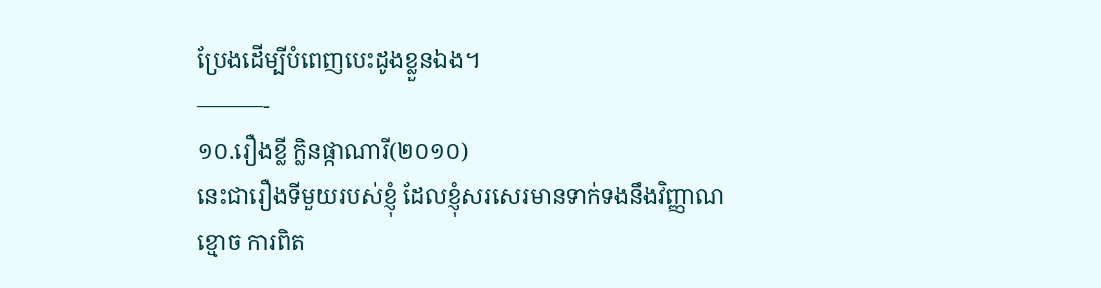ប្រែងដើម្បីបំពេញបេះដូងខ្លួនឯង។
———-
១០.រឿងខ្លី ក្លិនផ្កាណារី(២០១០)
នេះជារឿងទីមួយរបស់ខ្ញុំ ដែលខ្ញុំសរសេរមានទាក់ទងនឹងវិញ្ញាណខ្មោច ការពិត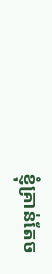ខ្ញុំគ្រាន់តែច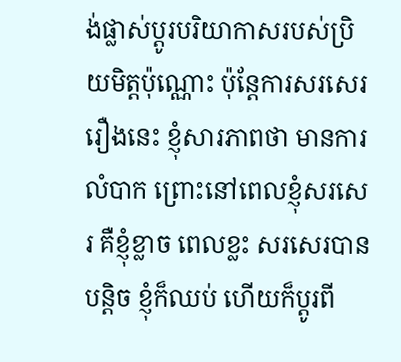ង់ផ្លាស់ប្តូរបរិយាកាសរបស់ប្រិយមិត្តប៉ុណ្ណោះ ប៉ុន្តែការសរសេររឿងនេះ ខ្ញុំសារភាពថា មានការលំបាក ព្រោះនៅពេលខ្ញុំសរសេរ គឺខ្ញុំខ្លាច ពេលខ្លះ សរសេរបានបន្តិច ខ្ញុំក៏ឈប់ ហើយក៏ប្តូរពី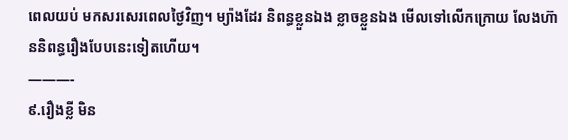ពេលយប់ មកសរសេរពេលថ្ងៃវិញ។ ម្យ៉ាងដែរ និពន្ធខ្លួនឯង ខ្លាចខ្លួនឯង មើលទៅលើកក្រោយ លែងហ៊ាននិពន្ធរឿងបែបនេះទៀតហើយ។
———-
៩.រឿងខ្លី មិន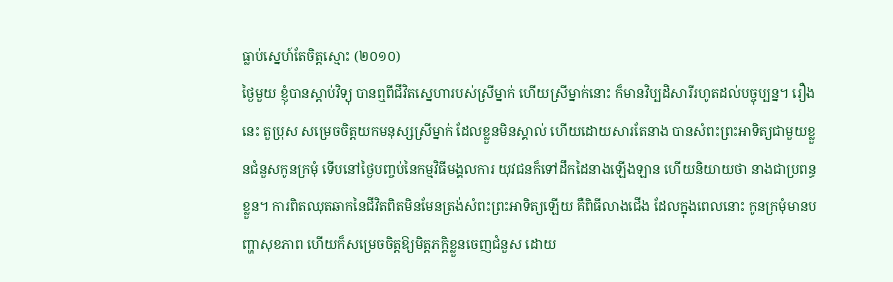ធ្លាប់ស្នេហ៍តែចិត្តស្មោះ (២០១០)
ថ្ងៃមួយ ខ្ញុំបានស្តាប់វិទ្យុ បានឮពីជីវិតស្នេហារបស់ស្រីម្នាក់ ហើយស្រីម្នាក់នោះ ក៏មានវិប្បដិសារីរហូតដល់បច្ចុប្បន្ន។ រឿងនេះ តួប្រុស សម្រេចចិត្តយកមនុស្សស្រីម្នាក់ ដែលខ្លួនមិនស្គាល់ ហើយដោយសារតែនាង បានសំពះព្រះអាទិត្យជាមួយខ្លួនជំនួសកូនក្រមុំ ទើបនៅថ្ងៃបញ្ចប់នៃកម្មវិធីមង្គលការ យុវជនក៏ទៅដឹកដៃនាងឡើងឡាន ហើយនិយាយថា នាងជាប្រពន្ធខ្លួន។ ការពិតឈុតឆាកនៃជីវិតពិតមិនមែនត្រង់សំពះព្រះអាទិត្យឡើយ គឺពិធីលាងជើង ដែលក្នុងពេលនោះ កូនក្រមុំមានបញ្ហាសុខភាព ហើយក៏សម្រេចចិត្តឱ្យមិត្តភក្តិខ្លួនចេញជំនួស ដោយ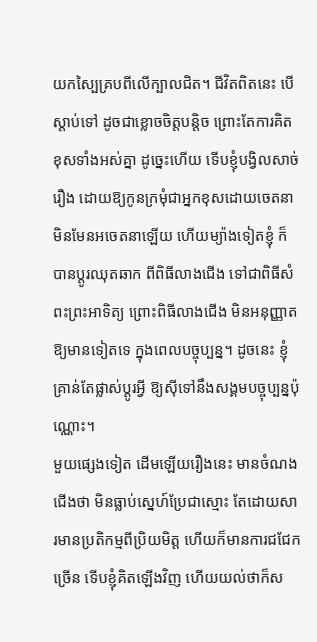យកស្បៃគ្របពីលើក្បាលជិត។ ជីវិតពិតនេះ បើស្តាប់ទៅ ដូចជាខ្លោចចិត្តបន្តិច ព្រោះតែការគិតខុសទាំងអស់គ្នា ដូច្នេះហើយ ទើបខ្ញុំបង្វិលសាច់រឿង ដោយឱ្យកូនក្រមុំជាអ្នកខុសដោយចេតនា មិនមែនអចេតនាឡើយ ហើយម្យ៉ាងទៀតខ្ញុំ ក៏បានប្តូរឈុតឆាក ពីពិធីលាងជើង ទៅជាពិធីសំពះព្រះអាទិត្យ ព្រោះពិធីលាងជើង មិនអនុញ្ញាតឱ្យមានទៀតទេ ក្នុងពេលបច្ចុប្បន្ន។ ដូចនេះ ខ្ញុំគ្រាន់តែផ្លាស់ប្តូរអ្វី ឱ្យស៊ីទៅនឹងសង្គមបច្ចុប្បន្នប៉ុណ្ណោះ។
មួយផ្សេងទៀត ដើមឡើយរឿងនេះ មានចំណងជើងថា មិនធ្លាប់ស្នេហ៍ប្រែជាស្មោះ តែដោយសារមានប្រតិកម្មពីប្រិយមិត្ត ហើយក៏មានការជជែកច្រើន ទើបខ្ញុំគិតឡើងវិញ ហើយយល់ថាក៏ស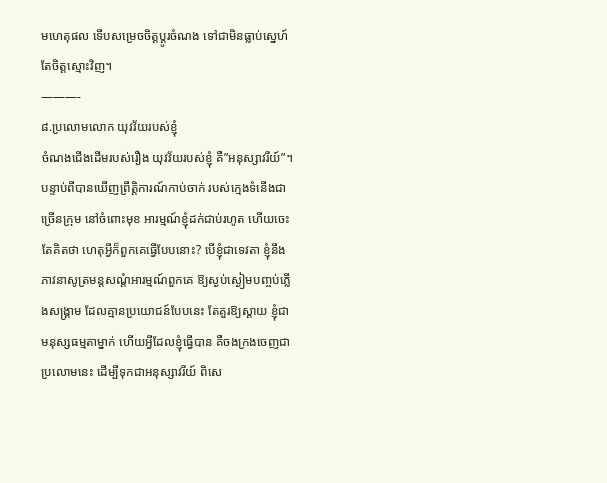មហេតុផល ទើបសម្រេចចិត្តប្តូរចំណង ទៅជាមិនធ្លាប់ស្នេហ៍តែចិត្តស្មោះវិញ។
———-
៨.ប្រលោមលោក យុវវ័យរបស់ខ្ញុំ
ចំណងជើងដើមរបស់រឿង យុវវ័យរបស់ខ្ញុំ គឺ”អនុស្សាវរីយ៍”។ បន្ទាប់ពីបានឃើញព្រឹត្តិការណ៍កាប់ចាក់ របស់ក្មេងទំនើងជាច្រើនក្រុម នៅចំពោះមុខ អារម្មណ៍ខ្ញុំដក់ជាប់រហូត ហើយចេះតែគិតថា ហេតុអ្វីក៏ពួកគេធ្វើបែបនោះ? បើខ្ញុំជាទេវតា ខ្ញុំនឹងភាវនាសូត្រមន្តសណ្តំអារម្មណ៍ពួកគេ ឱ្យស្ងប់ស្ងៀមបញ្ចប់ភ្លើងសង្រ្គាម ដែលគ្មានប្រយោជន៍បែបនេះ តែគួរឱ្យស្តាយ ខ្ញុំជាមនុស្សធម្មតាម្នាក់ ហើយអ្វីដែលខ្ញុំធ្វើបាន គឺចងក្រងចេញជាប្រលោមនេះ ដើម្បីទុកជាអនុស្សាវរីយ៍ ពិសេ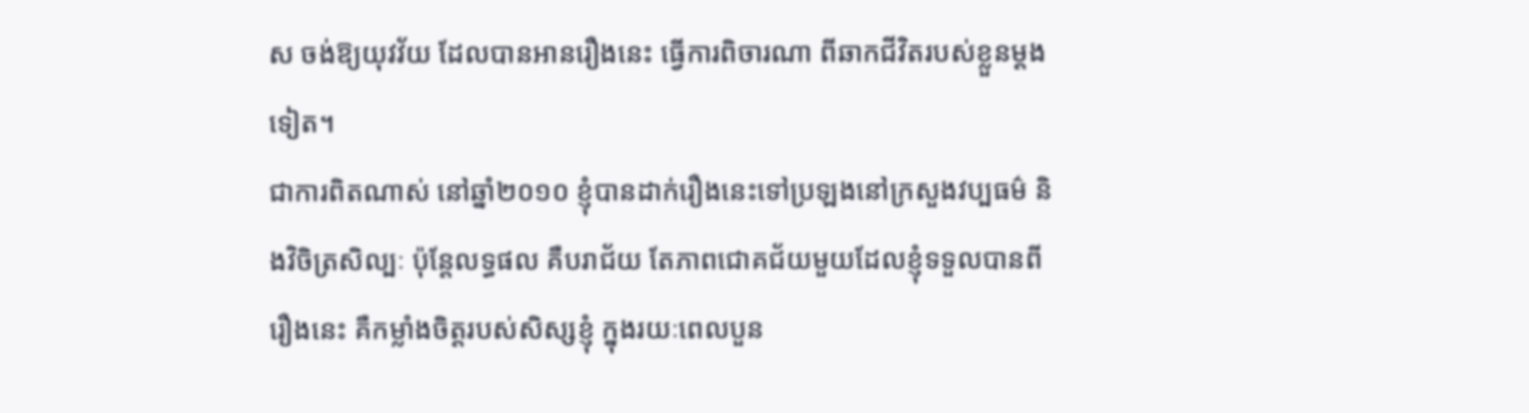ស ចង់ឱ្យយុវវ័យ ដែលបានអានរឿងនេះ ធ្វើការពិចារណា ពីឆាកជីវិតរបស់ខ្លួនម្តងទៀត។
ជាការពិតណាស់ នៅឆ្នាំ២០១០ ខ្ញុំបានដាក់រឿងនេះទៅប្រឡងនៅក្រសួងវប្បធម៌ និងវិចិត្រសិល្បៈ ប៉ុន្តែលទ្ធផល គឺបរាជ័យ តែភាពជោគជ័យមួយដែលខ្ញុំទទួលបានពីរឿងនេះ គឺកម្លាំងចិត្តរបស់សិស្សខ្ញុំ ក្នុងរយៈពេលបួន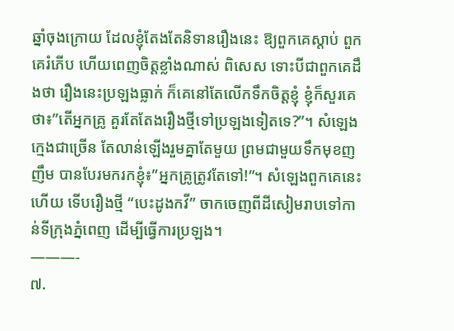ឆ្នាំចុងក្រោយ ដែលខ្ញុំតែងតែនិទានរឿងនេះ ឱ្យពួកគេស្តាប់ ពួកគេរំភើប ហើយពេញចិត្តខ្លាំងណាស់ ពិសេស ទោះបីជាពួកគេដឹងថា រឿងនេះប្រឡងធ្លាក់ ក៏គេនៅតែលើកទឹកចិត្តខ្ញុំ ខ្ញុំក៏សួរគេថា៖”តើអ្នកគ្រូ គួរតែតែងរឿងថ្មីទៅប្រឡងទៀតទេ?”។ សំឡេងក្មេងជាច្រើន តែលាន់ឡើងរួមគ្នាតែមួយ ព្រមជាមួយទឹកមុខញញឹម បានបែរមករកខ្ញុំ៖”អ្នកគ្រូត្រូវតែទៅ!”។ សំឡេងពួកគេនេះហើយ ទើបរឿងថ្មី “បេះដូងកវី” ចាកចេញពីដីសៀមរាបទៅកាន់ទីក្រុងភ្នំពេញ ដើម្បីធ្វើការប្រឡង។
———-
៧.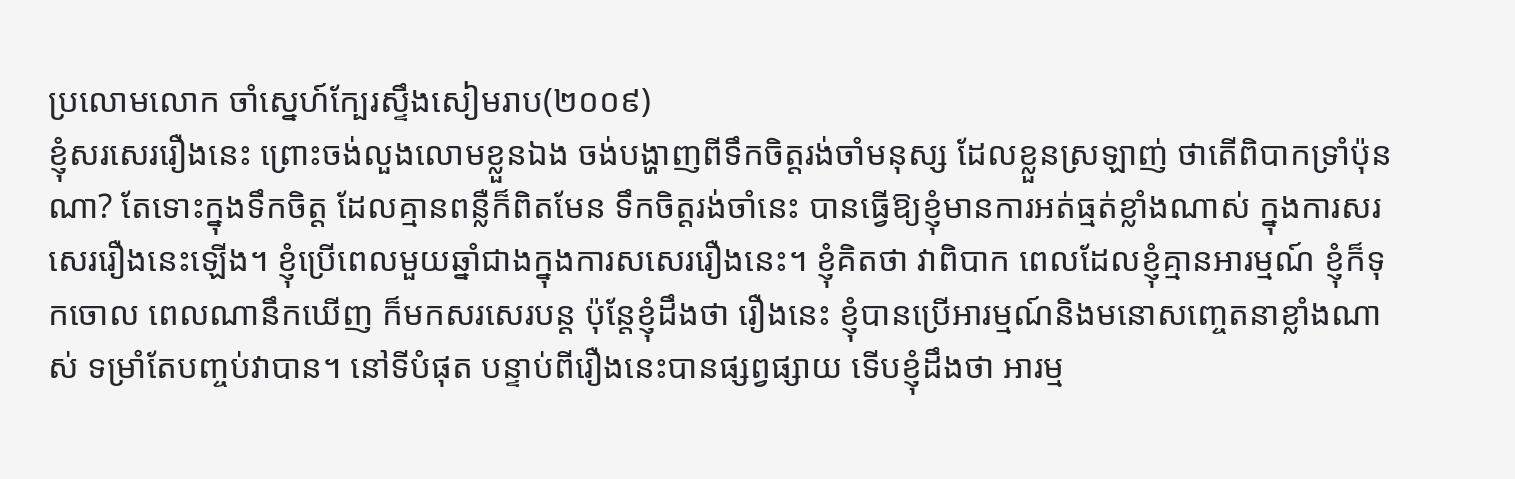ប្រលោមលោក ចាំស្នេហ៍ក្បែរស្ទឹងសៀមរាប(២០០៩)
ខ្ញុំសរសេររឿងនេះ ព្រោះចង់លួងលោមខ្លួនឯង ចង់បង្ហាញពីទឹកចិត្តរង់ចាំមនុស្ស ដែលខ្លួនស្រឡាញ់ ថាតើពិបាកទ្រាំប៉ុនណា? តែទោះក្នុងទឹកចិត្ត ដែលគ្មានពន្លឺក៏ពិតមែន ទឹកចិត្តរង់ចាំនេះ បានធ្វើឱ្យខ្ញុំមានការអត់ធ្មត់ខ្លាំងណាស់ ក្នុងការសរសេររឿងនេះឡើង។ ខ្ញុំប្រើពេលមួយឆ្នាំជាងក្នុងការសសេររឿងនេះ។ ខ្ញុំគិតថា វាពិបាក ពេលដែលខ្ញុំគ្មានអារម្មណ៍ ខ្ញុំក៏ទុកចោល ពេលណានឹកឃើញ ក៏មកសរសេរបន្ត ប៉ុន្តែខ្ញុំដឹងថា រឿងនេះ ខ្ញុំបានប្រើអារម្មណ៍និងមនោសញ្ចេតនាខ្លាំងណាស់ ទម្រាំតែបញ្ចប់វាបាន។ នៅទីបំផុត បន្ទាប់ពីរឿងនេះបានផ្សព្វផ្សាយ ទើបខ្ញុំដឹងថា អារម្ម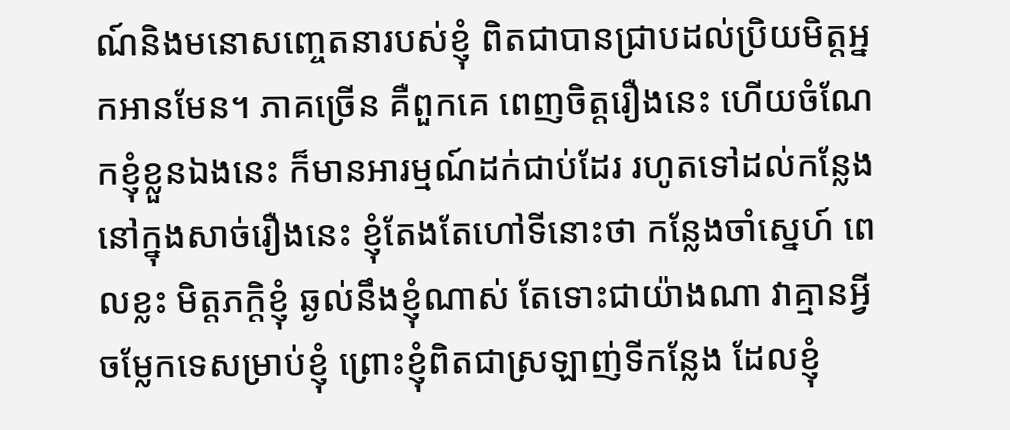ណ៍និងមនោសញ្ចេតនារបស់ខ្ញុំ ពិតជាបានជ្រាបដល់ប្រិយមិត្តអ្នកអានមែន។ ភាគច្រើន គឺពួកគេ ពេញចិត្តរឿងនេះ ហើយចំណែកខ្ញុំខ្លួនឯងនេះ ក៏មានអារម្មណ៍ដក់ជាប់ដែរ រហូតទៅដល់កន្លែងនៅក្នុងសាច់រឿងនេះ ខ្ញុំតែងតែហៅទីនោះថា កន្លែងចាំស្នេហ៍ ពេលខ្លះ មិត្តភក្តិខ្ញុំ ឆ្ងល់នឹងខ្ញុំណាស់ តែទោះជាយ៉ាងណា វាគ្មានអ្វីចម្លែកទេសម្រាប់ខ្ញុំ ព្រោះខ្ញុំពិតជាស្រឡាញ់ទីកន្លែង ដែលខ្ញុំ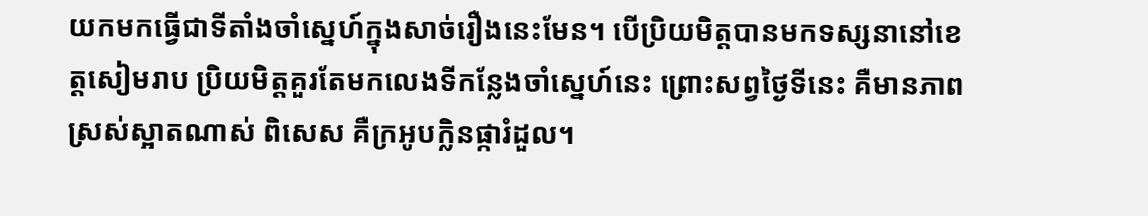យកមកធ្វើជាទីតាំងចាំស្នេហ៍ក្នុងសាច់រឿងនេះមែន។ បើប្រិយមិត្តបានមកទស្សនានៅខេត្តសៀមរាប ប្រិយមិត្តគួរតែមកលេងទីកន្លែងចាំស្នេហ៍នេះ ព្រោះសព្វថ្ងៃទីនេះ គឺមានភាពស្រស់ស្អាតណាស់ ពិសេស គឺក្រអូបក្លិនផ្ការំដួល។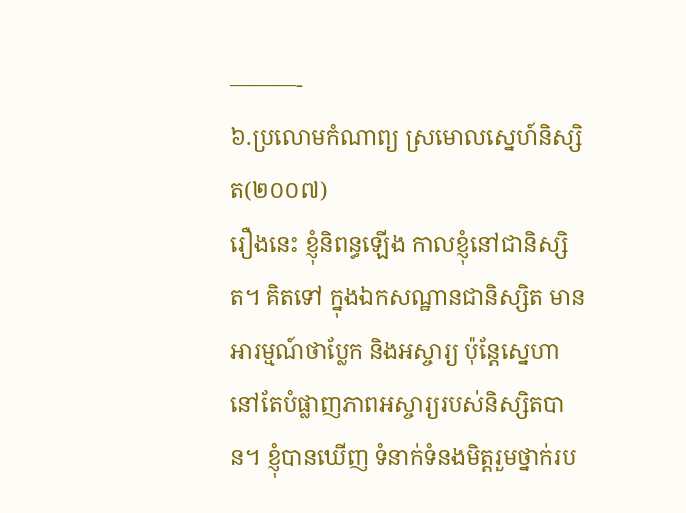———-
៦.ប្រលោមកំណាព្យ ស្រមោលស្នេហ៍និស្សិត(២០០៧)
រឿងនេះ ខ្ញុំនិពន្ធឡើង កាលខ្ញុំនៅជានិស្សិត។ គិតទៅ ក្នុងឯកសណ្ឋានជានិស្សិត មានអារម្មណ៍ថាប្លែក និងអស្ចារ្យ ប៉ុន្តែស្នេហា នៅតែបំផ្លាញភាពអស្ចារ្យរបស់និស្សិតបាន។ ខ្ញុំបានឃើញ ទំនាក់ទំនងមិត្តរួមថ្នាក់រប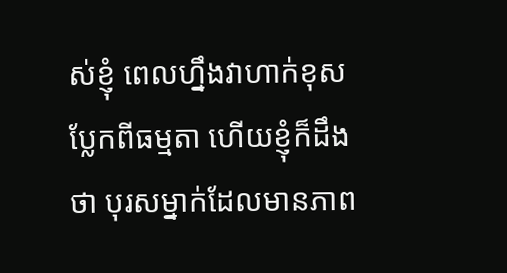ស់ខ្ញុំ ពេលហ្នឹងវាហាក់ខុសប្លែកពីធម្មតា ហើយខ្ញុំក៏ដឹងថា បុរសម្នាក់ដែលមានភាព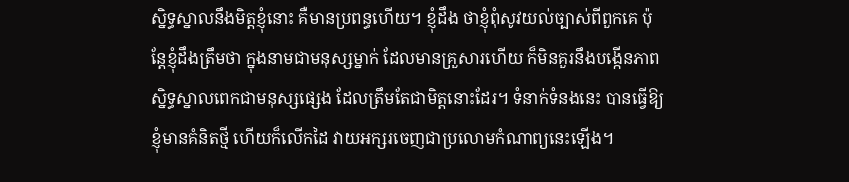ស្និទ្ធស្នាលនឹងមិត្តខ្ញុំនោះ គឺមានប្រពន្ធហើយ។ ខ្ញុំដឹង ថាខ្ញុំពុំសូវយល់ច្បាស់ពីពួកគេ ប៉ុន្តែខ្ញុំដឹងត្រឹមថា ក្នុងនាមជាមនុស្សម្នាក់ ដែលមានគ្រួសារហើយ ក៏មិនគួរនឹងបង្កើនភាពស្និទ្ធស្នាលពេកជាមនុស្សផ្សេង ដែលត្រឹមតែជាមិត្តនោះដែរ។ ទំនាក់ទំនងនេះ បានធ្វើឱ្យខ្ញុំមានគំនិតថ្មី ហើយក៏លើកដៃ វាយអក្សរចេញជាប្រលោមកំណាព្យនេះឡើង។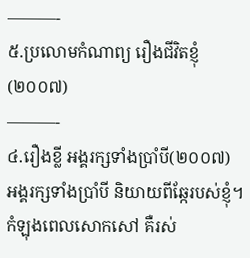———-
៥.ប្រលោមកំណាព្យ រឿងជីវិតខ្ញុំ (២០០៧)
———-
៤.រឿងខ្លី អង្គរក្សទាំងប្រាំបី(២០០៧)
អង្គរក្សទាំងប្រាំបី និយាយពីឆ្កែរបស់ខ្ញុំ។ កំឡុងពេលសោកសៅ គឺរស់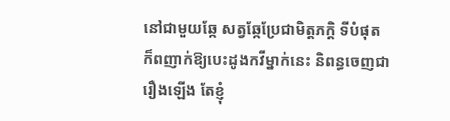នៅជាមួយឆ្កែ សត្វឆ្កែប្រែជាមិត្តភក្តិ ទីបំផុត ក៏ពញាក់ឱ្យបេះដូងកវីម្នាក់នេះ និពន្ធចេញជារឿងឡើង តែខ្ញុំ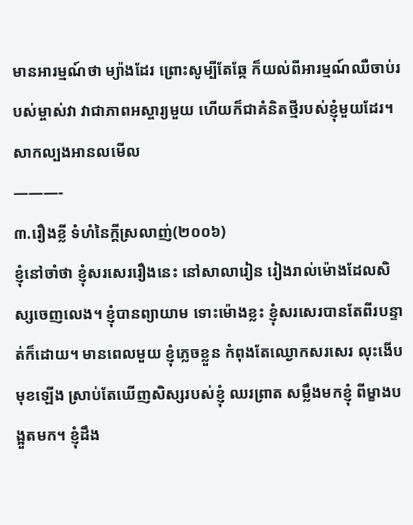មានអារម្មណ៍ថា ម្យ៉ាងដែរ ព្រោះសូម្បីតែឆ្កែ ក៏យល់ពីអារម្មណ៍ឈឺចាប់របស់ម្ចាស់វា វាជាភាពអស្ចារ្យមួយ ហើយក៏ជាគំនិតថ្មីរបស់ខ្ញុំមួយដែរ។ សាកល្បងអានលមើល
———-
៣.រឿងខ្លី ទំហំនៃក្តីស្រលាញ់(២០០៦)
ខ្ញុំនៅចាំថា ខ្ញុំសរសេររឿងនេះ នៅសាលារៀន រៀងរាល់ម៉ោងដែលសិស្សចេញលេង។ ខ្ញុំបានព្យាយាម ទោះម៉ោងខ្លះ ខ្ញុំសរសេរបានតែពីរបន្ទាត់ក៏ដោយ។ មានពេលមួយ ខ្ញុំភ្លេចខ្លួន កំពុងតែឈ្ងោកសរសេរ លុះងើបមុខឡើង ស្រាប់តែឃើញសិស្សរបស់ខ្ញុំ ឈរព្រាត សម្លឹងមកខ្ញុំ ពីម្ខាងបង្អួតមក។ ខ្ញុំដឹង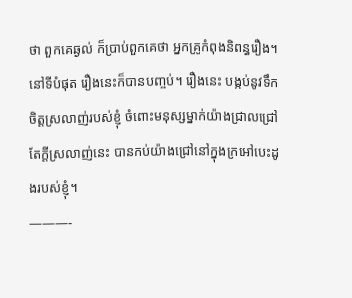ថា ពួកគេឆ្ងល់ ក៏ប្រាប់ពួកគេថា អ្នកគ្រូកំពុងនិពន្ធរឿង។ នៅទីបំផុត រឿងនេះក៏បានបញ្ចប់។ រឿងនេះ បង្កប់នូវទឹកចិត្តស្រលាញ់របស់ខ្ញុំ ចំពោះមនុស្សម្នាក់យ៉ាងជ្រាលជ្រៅ តែក្តីស្រលាញ់នេះ បានកប់យ៉ាងជ្រៅនៅក្នុងក្រអៅបេះដូងរបស់ខ្ញុំ។
———-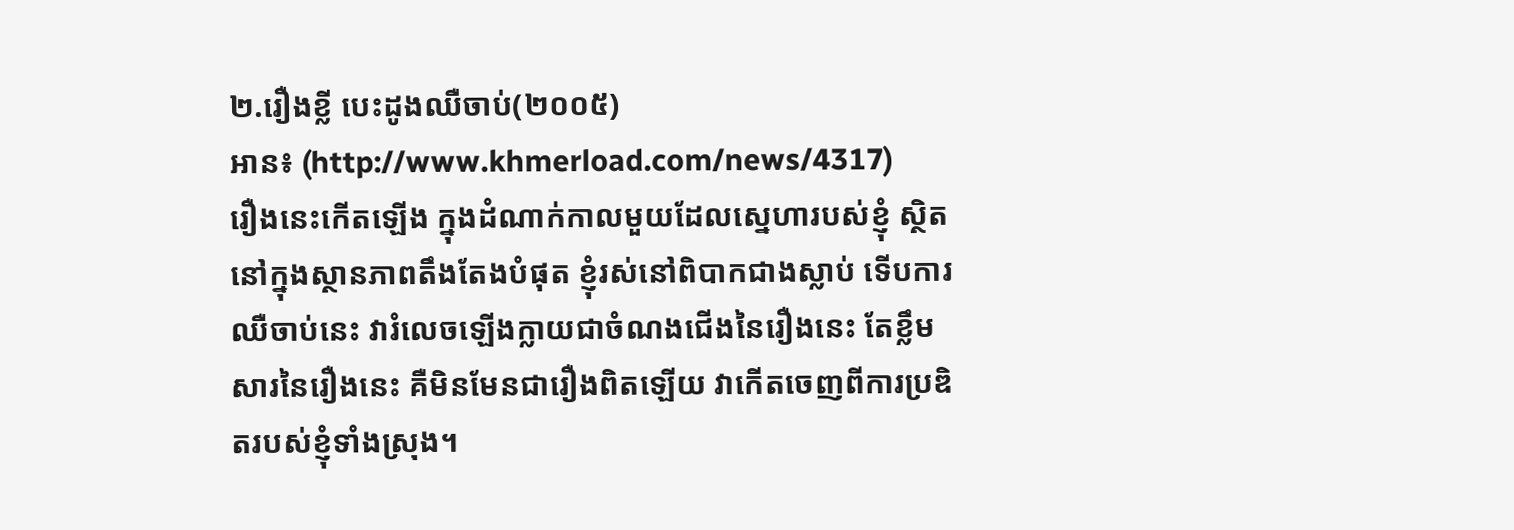២.រឿងខ្លី បេះដូងឈឺចាប់(២០០៥)
អាន៖ (http://www.khmerload.com/news/4317)
រឿងនេះកើតឡើង ក្នុងដំណាក់កាលមួយដែលស្នេហារបស់ខ្ញុំ ស្ថិតនៅក្នុងស្ថានភាពតឹងតែងបំផុត ខ្ញុំរស់នៅពិបាកជាងស្លាប់ ទើបការឈឺចាប់នេះ វារំលេចឡើងក្លាយជាចំណងជើងនៃរឿងនេះ តែខ្លឹមសារនៃរឿងនេះ គឺមិនមែនជារឿងពិតឡើយ វាកើតចេញពីការប្រឌិតរបស់ខ្ញុំទាំងស្រុង។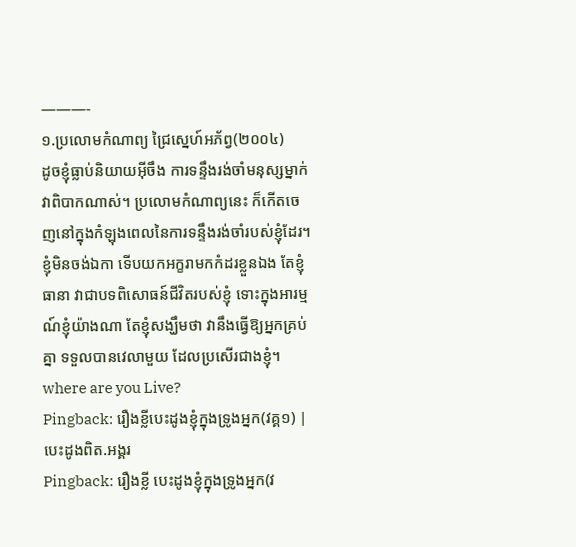———-
១.ប្រលោមកំណាព្យ ជ្រៃស្នេហ៍អភ័ព្វ(២០០៤)
ដូចខ្ញុំធ្លាប់និយាយអ៊ីចឹង ការទន្ទឹងរង់ចាំមនុស្សម្នាក់ វាពិបាកណាស់។ ប្រលោមកំណាព្យនេះ ក៏កើតចេញនៅក្នុងកំឡុងពេលនៃការទន្ទឹងរង់ចាំរបស់ខ្ញុំដែរ។ ខ្ញុំមិនចង់ឯកា ទើបយកអក្ខរាមកកំដរខ្លួនឯង តែខ្ញុំធានា វាជាបទពិសោធន៍ជីវិតរបស់ខ្ញុំ ទោះក្នុងអារម្មណ៍ខ្ញុំយ៉ាងណា តែខ្ញុំសង្ឃឹមថា វានឹងធ្វើឱ្យអ្នកគ្រប់គ្នា ទទួលបានវេលាមួយ ដែលប្រសើរជាងខ្ញុំ។
where are you Live?
Pingback: រឿងខ្លីបេះដូងខ្ញុំក្នុងទ្រូងអ្នក(វគ្គ១) | បេះដូងពិត.អង្គរ
Pingback: រឿងខ្លី បេះដូងខ្ញុំក្នុងទ្រូងអ្នក(វ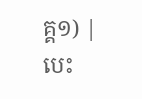គ្គ១) | បេះ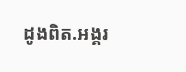ដូងពិត.អង្គរ